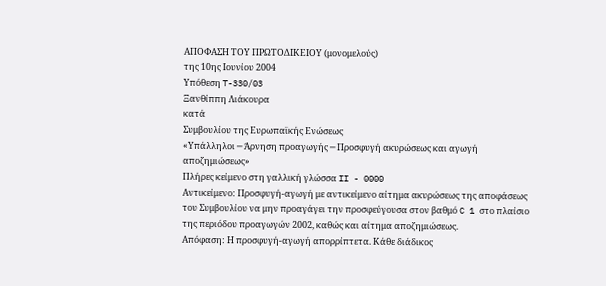ΑΠΟΦΑΣΗ ΤΟΥ ΠΡΩΤΟΔΙΚΕΙΟΥ (μονομελούς)
της 10ης Ιουνίου 2004
Υπόθεση T-330/03
Ξανθίππη Λιάκουρα
κατά
Συμβουλίου της Ευρωπαϊκής Ενώσεως
«Υπάλληλοι ─ Άρνηση προαγωγής ─ Προσφυγή ακυρώσεως και αγωγή αποζημιώσεως»
Πλήρες κείμενο στη γαλλική γλώσσα II - 0000
Αντικείμενο: Προσφυγή-αγωγή με αντικείμενο αίτημα ακυρώσεως της αποφάσεως του Συμβουλίου να μην προαγάγει την προσφεύγουσα στον βαθμό C 1 στο πλαίσιο της περιόδου προαγωγών 2002, καθώς και αίτημα αποζημιώσεως.
Απόφαση: Η προσφυγή-αγωγή απορρίπτετα. Κάθε διάδικος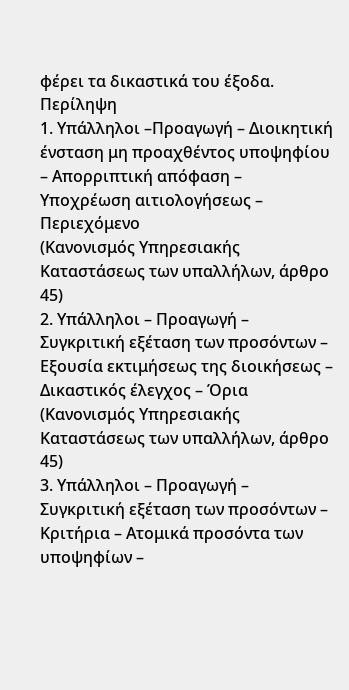φέρει τα δικαστικά του έξοδα.
Περίληψη
1. Υπάλληλοι –Προαγωγή – Διοικητική ένσταση μη προαχθέντος υποψηφίου – Απορριπτική απόφαση – Υποχρέωση αιτιολογήσεως – Περιεχόμενο
(Κανονισμός Υπηρεσιακής Καταστάσεως των υπαλλήλων, άρθρο 45)
2. Υπάλληλοι – Προαγωγή – Συγκριτική εξέταση των προσόντων – Εξουσία εκτιμήσεως της διοικήσεως – Δικαστικός έλεγχος – Όρια
(Κανονισμός Υπηρεσιακής Καταστάσεως των υπαλλήλων, άρθρο 45)
3. Υπάλληλοι – Προαγωγή – Συγκριτική εξέταση των προσόντων – Κριτήρια – Ατομικά προσόντα των υποψηφίων –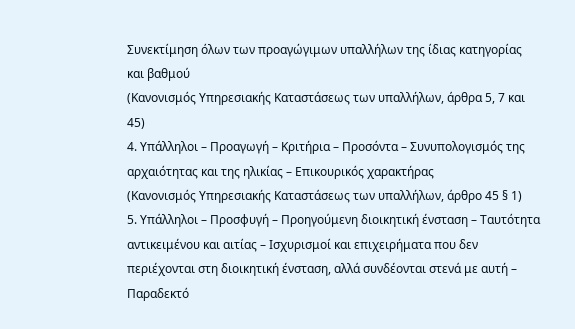Συνεκτίμηση όλων των προαγώγιμων υπαλλήλων της ίδιας κατηγορίας και βαθμού
(Κανονισμός Υπηρεσιακής Καταστάσεως των υπαλλήλων, άρθρα 5, 7 και 45)
4. Υπάλληλοι – Προαγωγή – Κριτήρια – Προσόντα – Συνυπολογισμός της αρχαιότητας και της ηλικίας – Επικουρικός χαρακτήρας
(Κανονισμός Υπηρεσιακής Καταστάσεως των υπαλλήλων, άρθρο 45 § 1)
5. Υπάλληλοι – Προσφυγή – Προηγούμενη διοικητική ένσταση – Ταυτότητα αντικειμένου και αιτίας – Ισχυρισμοί και επιχειρήματα που δεν περιέχονται στη διοικητική ένσταση, αλλά συνδέονται στενά με αυτή – Παραδεκτό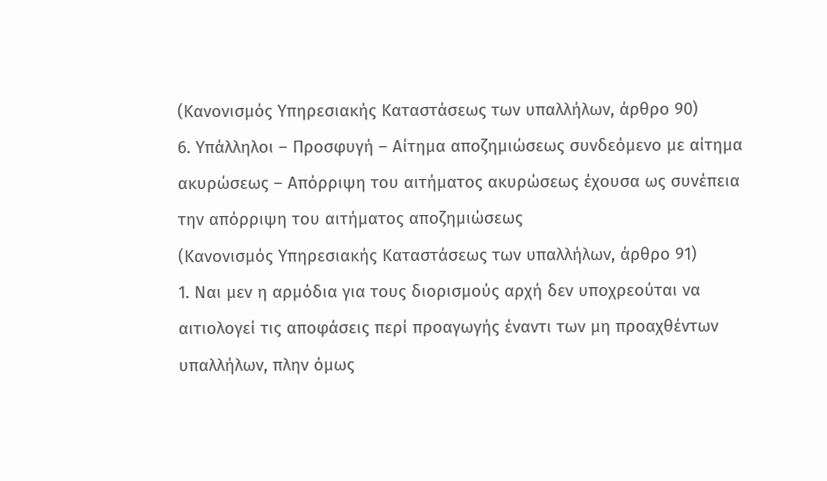(Κανονισμός Υπηρεσιακής Καταστάσεως των υπαλλήλων, άρθρο 90)
6. Υπάλληλοι – Προσφυγή – Αίτημα αποζημιώσεως συνδεόμενο με αίτημα ακυρώσεως – Απόρριψη του αιτήματος ακυρώσεως έχουσα ως συνέπεια την απόρριψη του αιτήματος αποζημιώσεως
(Κανονισμός Υπηρεσιακής Καταστάσεως των υπαλλήλων, άρθρο 91)
1. Ναι μεν η αρμόδια για τους διορισμούς αρχή δεν υποχρεούται να αιτιολογεί τις αποφάσεις περί προαγωγής έναντι των μη προαχθέντων υπαλλήλων, πλην όμως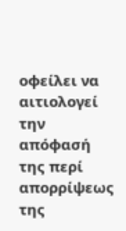οφείλει να αιτιολογεί την απόφασή της περί απορρίψεως της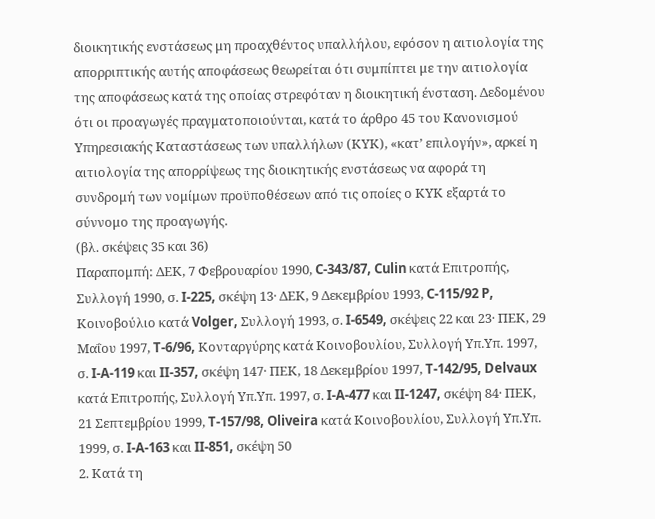διοικητικής ενστάσεως μη προαχθέντος υπαλλήλου, εφόσον η αιτιολογία της απορριπτικής αυτής αποφάσεως θεωρείται ότι συμπίπτει με την αιτιολογία της αποφάσεως κατά της οποίας στρεφόταν η διοικητική ένσταση. Δεδομένου ότι οι προαγωγές πραγματοποιούνται, κατά το άρθρο 45 του Κανονισμού Υπηρεσιακής Καταστάσεως των υπαλλήλων (ΚΥΚ), «κατ’ επιλογήν», αρκεί η αιτιολογία της απορρίψεως της διοικητικής ενστάσεως να αφορά τη συνδρομή των νομίμων προϋποθέσεων από τις οποίες ο ΚΥΚ εξαρτά το σύννομο της προαγωγής.
(βλ. σκέψεις 35 και 36)
Παραπομπή: ΔΕΚ, 7 Φεβρουαρίου 1990, C‑343/87, Culin κατά Επιτροπής, Συλλογή 1990, σ. I‑225, σκέψη 13· ΔΕΚ, 9 Δεκεμβρίου 1993, C‑115/92 P, Κοινοβούλιο κατά Volger, Συλλογή 1993, σ. I‑6549, σκέψεις 22 και 23· ΠΕΚ, 29 Μαΐου 1997, T‑6/96, Κονταργύρης κατά Κοινοβουλίου, Συλλογή Υπ.Υπ. 1997, σ. I‑A‑119 και II‑357, σκέψη 147· ΠΕΚ, 18 Δεκεμβρίου 1997, T‑142/95, Delvaux κατά Επιτροπής, Συλλογή Υπ.Υπ. 1997, σ. I‑A‑477 και II‑1247, σκέψη 84· ΠΕΚ, 21 Σεπτεμβρίου 1999, T‑157/98, Oliveira κατά Κοινοβουλίου, Συλλογή Υπ.Υπ. 1999, σ. I‑A‑163 και II‑851, σκέψη 50
2. Κατά τη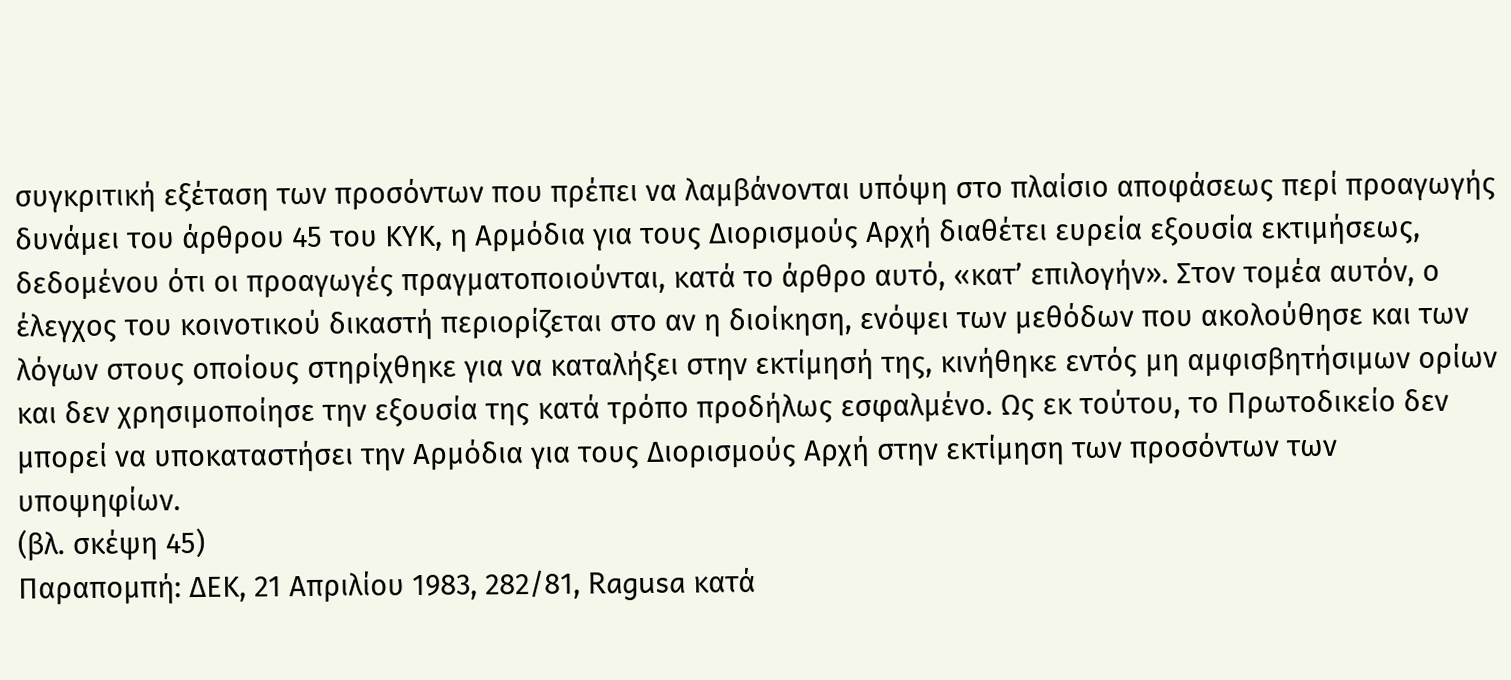συγκριτική εξέταση των προσόντων που πρέπει να λαμβάνονται υπόψη στο πλαίσιο αποφάσεως περί προαγωγής δυνάμει του άρθρου 45 του ΚΥΚ, η Αρμόδια για τους Διορισμούς Αρχή διαθέτει ευρεία εξουσία εκτιμήσεως, δεδομένου ότι οι προαγωγές πραγματοποιούνται, κατά το άρθρο αυτό, «κατ’ επιλογήν». Στον τομέα αυτόν, ο έλεγχος του κοινοτικού δικαστή περιορίζεται στο αν η διοίκηση, ενόψει των μεθόδων που ακολούθησε και των λόγων στους οποίους στηρίχθηκε για να καταλήξει στην εκτίμησή της, κινήθηκε εντός μη αμφισβητήσιμων ορίων και δεν χρησιμοποίησε την εξουσία της κατά τρόπο προδήλως εσφαλμένο. Ως εκ τούτου, το Πρωτοδικείο δεν μπορεί να υποκαταστήσει την Αρμόδια για τους Διορισμούς Αρχή στην εκτίμηση των προσόντων των υποψηφίων.
(βλ. σκέψη 45)
Παραπομπή: ΔΕΚ, 21 Απριλίου 1983, 282/81, Ragusa κατά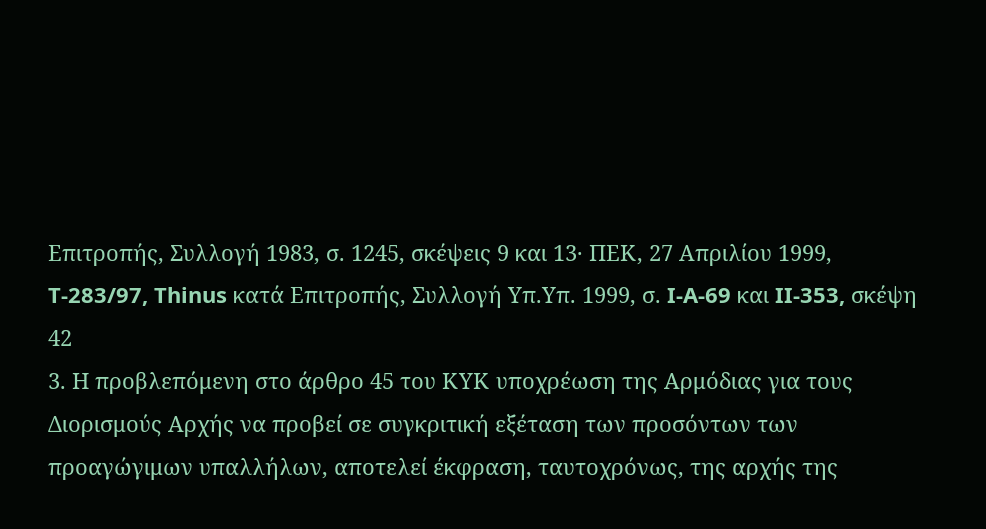Επιτροπής, Συλλογή 1983, σ. 1245, σκέψεις 9 και 13· ΠΕΚ, 27 Απριλίου 1999, T‑283/97, Thinus κατά Επιτροπής, Συλλογή Υπ.Υπ. 1999, σ. I‑A‑69 και II‑353, σκέψη 42
3. Η προβλεπόμενη στο άρθρο 45 του ΚΥΚ υποχρέωση της Αρμόδιας για τους Διορισμούς Αρχής να προβεί σε συγκριτική εξέταση των προσόντων των προαγώγιμων υπαλλήλων, αποτελεί έκφραση, ταυτοχρόνως, της αρχής της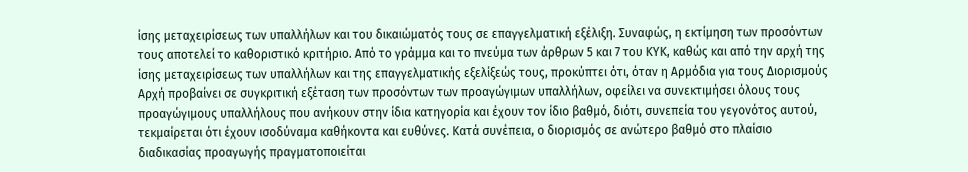ίσης μεταχειρίσεως των υπαλλήλων και του δικαιώματός τους σε επαγγελματική εξέλιξη. Συναφώς, η εκτίμηση των προσόντων τους αποτελεί το καθοριστικό κριτήριο. Από το γράμμα και το πνεύμα των άρθρων 5 και 7 του ΚΥΚ, καθώς και από την αρχή της ίσης μεταχειρίσεως των υπαλλήλων και της επαγγελματικής εξελίξεώς τους, προκύπτει ότι, όταν η Αρμόδια για τους Διορισμούς Αρχή προβαίνει σε συγκριτική εξέταση των προσόντων των προαγώγιμων υπαλλήλων, οφείλει να συνεκτιμήσει όλους τους προαγώγιμους υπαλλήλους που ανήκουν στην ίδια κατηγορία και έχουν τον ίδιο βαθμό, διότι, συνεπεία του γεγονότος αυτού, τεκμαίρεται ότι έχουν ισοδύναμα καθήκοντα και ευθύνες. Κατά συνέπεια, ο διορισμός σε ανώτερο βαθμό στο πλαίσιο διαδικασίας προαγωγής πραγματοποιείται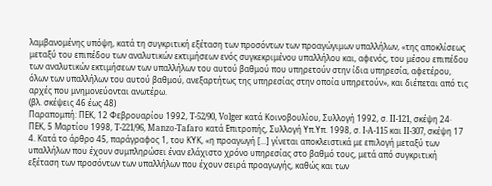λαμβανομένης υπόψη, κατά τη συγκριτική εξέταση των προσόντων των προαγώγιμων υπαλλήλων, «της αποκλίσεως μεταξύ του επιπέδου των αναλυτικών εκτιμήσεων ενός συγκεκριμένου υπαλλήλου και, αφενός, του μέσου επιπέδου των αναλυτικών εκτιμήσεων των υπαλλήλων του αυτού βαθμού που υπηρετούν στην ίδια υπηρεσία, αφετέρου, όλων των υπαλλήλων του αυτού βαθμού, ανεξαρτήτως της υπηρεσίας στην οποία υπηρετούν», και διέπεται από τις αρχές που μνημονεύονται ανωτέρω.
(βλ. σκέψεις 46 έως 48)
Παραπομπή: ΠΕΚ, 12 Φεβρουαρίου 1992, T‑52/90, Volger κατά Κοινοβουλίου, Συλλογή 1992, σ. II‑121, σκέψη 24· ΠΕΚ, 5 Μαρτίου 1998, T‑221/96, Manzo-Tafaro κατά Επιτροπής, Συλλογή Υπ.Υπ. 1998, σ. I‑A‑115 και II‑307, σκέψη 17
4. Κατά το άρθρο 45, παράγραφος 1, του ΚΥΚ, «η προαγωγή [...] γίνεται αποκλειστικά με επιλογή μεταξύ των υπαλλήλων που έχουν συμπληρώσει έναν ελάχιστο χρόνο υπηρεσίας στο βαθμό τους, μετά από συγκριτική εξέταση των προσόντων των υπαλλήλων που έχουν σειρά προαγωγής, καθώς και των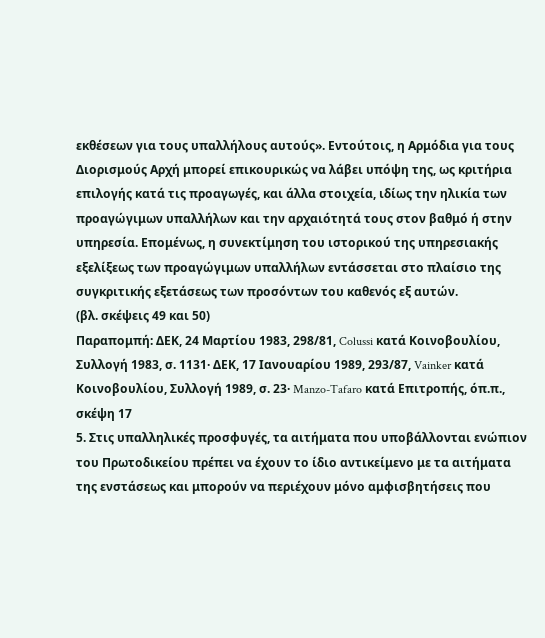εκθέσεων για τους υπαλλήλους αυτούς». Εντούτοις, η Αρμόδια για τους Διορισμούς Αρχή μπορεί επικουρικώς να λάβει υπόψη της, ως κριτήρια επιλογής κατά τις προαγωγές, και άλλα στοιχεία, ιδίως την ηλικία των προαγώγιμων υπαλλήλων και την αρχαιότητά τους στον βαθμό ή στην υπηρεσία. Επομένως, η συνεκτίμηση του ιστορικού της υπηρεσιακής εξελίξεως των προαγώγιμων υπαλλήλων εντάσσεται στο πλαίσιο της συγκριτικής εξετάσεως των προσόντων του καθενός εξ αυτών.
(βλ. σκέψεις 49 και 50)
Παραπομπή: ΔΕΚ, 24 Μαρτίου 1983, 298/81, Colussi κατά Κοινοβουλίου, Συλλογή 1983, σ. 1131· ΔΕΚ, 17 Ιανουαρίου 1989, 293/87, Vainker κατά Κοινοβουλίου, Συλλογή 1989, σ. 23· Manzo-Tafaro κατά Επιτροπής, όπ.π., σκέψη 17
5. Στις υπαλληλικές προσφυγές, τα αιτήματα που υποβάλλονται ενώπιον του Πρωτοδικείου πρέπει να έχουν το ίδιο αντικείμενο με τα αιτήματα της ενστάσεως και μπορούν να περιέχουν μόνο αμφισβητήσεις που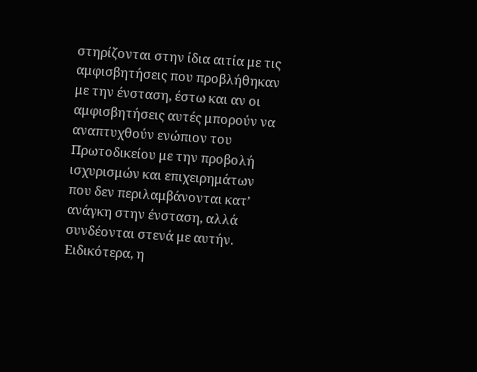στηρίζονται στην ίδια αιτία με τις αμφισβητήσεις που προβλήθηκαν με την ένσταση, έστω και αν οι αμφισβητήσεις αυτές μπορούν να αναπτυχθούν ενώπιον του Πρωτοδικείου με την προβολή ισχυρισμών και επιχειρημάτων που δεν περιλαμβάνονται κατ’ ανάγκη στην ένσταση, αλλά συνδέονται στενά με αυτήν. Ειδικότερα, η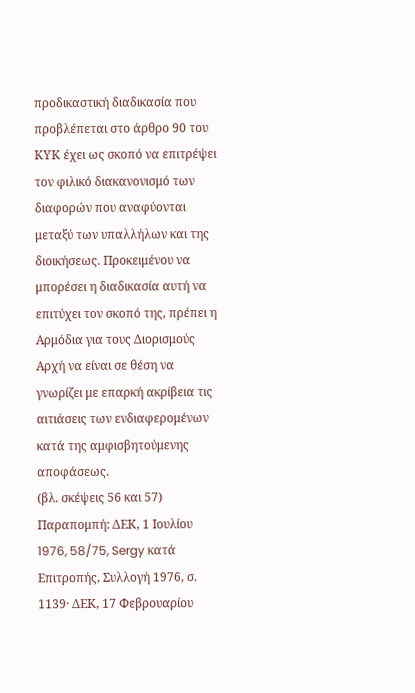προδικαστική διαδικασία που προβλέπεται στο άρθρο 90 του ΚΥΚ έχει ως σκοπό να επιτρέψει τον φιλικό διακανονισμό των διαφορών που αναφύονται μεταξύ των υπαλλήλων και της διοικήσεως. Προκειμένου να μπορέσει η διαδικασία αυτή να επιτύχει τον σκοπό της, πρέπει η Αρμόδια για τους Διορισμούς Αρχή να είναι σε θέση να γνωρίζει με επαρκή ακρίβεια τις αιτιάσεις των ενδιαφερομένων κατά της αμφισβητούμενης αποφάσεως.
(βλ. σκέψεις 56 και 57)
Παραπομπή: ΔΕΚ, 1 Ιουλίου 1976, 58/75, Sergy κατά Επιτροπής, Συλλογή 1976, σ. 1139· ΔΕΚ, 17 Φεβρουαρίου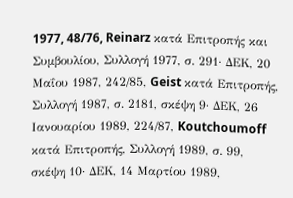1977, 48/76, Reinarz κατά Επιτροπής και Συμβουλίου, Συλλογή 1977, σ. 291· ΔΕΚ, 20 Μαΐου 1987, 242/85, Geist κατά Επιτροπής, Συλλογή 1987, σ. 2181, σκέψη 9· ΔΕΚ, 26 Ιανουαρίου 1989, 224/87, Koutchoumoff κατά Επιτροπής, Συλλογή 1989, σ. 99, σκέψη 10· ΔΕΚ, 14 Μαρτίου 1989,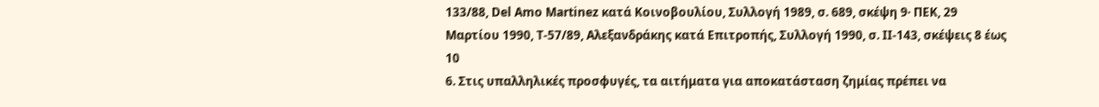133/88, Del Amo Martinez κατά Κοινοβουλίου, Συλλογή 1989, σ. 689, σκέψη 9· ΠΕΚ, 29 Μαρτίου 1990, T‑57/89, Αλεξανδράκης κατά Επιτροπής, Συλλογή 1990, σ. II‑143, σκέψεις 8 έως 10
6. Στις υπαλληλικές προσφυγές, τα αιτήματα για αποκατάσταση ζημίας πρέπει να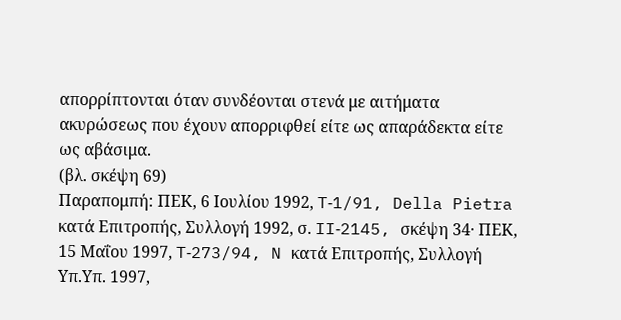απορρίπτονται όταν συνδέονται στενά με αιτήματα ακυρώσεως που έχουν απορριφθεί είτε ως απαράδεκτα είτε ως αβάσιμα.
(βλ. σκέψη 69)
Παραπομπή: ΠΕΚ, 6 Ιουλίου 1992, T‑1/91, Della Pietra κατά Επιτροπής, Συλλογή 1992, σ. II‑2145, σκέψη 34· ΠΕΚ, 15 Μαΐου 1997, T‑273/94, N κατά Επιτροπής, Συλλογή Υπ.Υπ. 1997,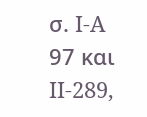σ. I‑A 97 και II‑289,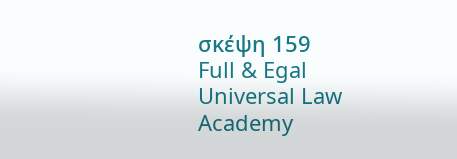σκέψη 159
Full & Egal Universal Law Academy